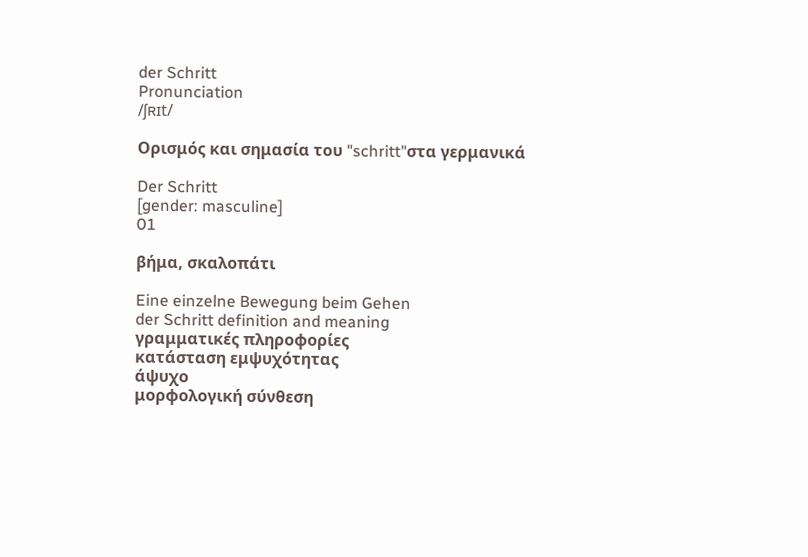der Schritt
Pronunciation
/ʃʀɪt/

Ορισμός και σημασία του "schritt"στα γερμανικά

Der Schritt
[gender: masculine]
01

βήμα, σκαλοπάτι

Eine einzelne Bewegung beim Gehen
der Schritt definition and meaning
γραμματικές πληροφορίες
κατάσταση εμψυχότητας
άψυχο
μορφολογική σύνθεση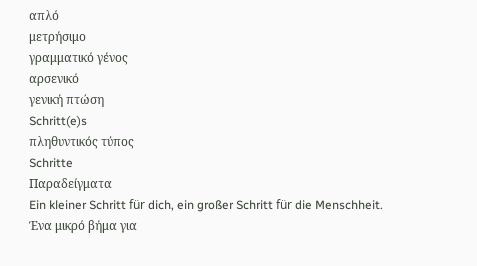απλό
μετρήσιμο
γραμματικό γένος
αρσενικό
γενική πτώση
Schritt(e)s
πληθυντικός τύπος
Schritte
Παραδείγματα
Ein kleiner Schritt für dich, ein großer Schritt für die Menschheit.
Ένα μικρό βήμα για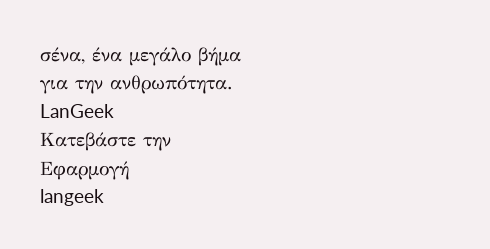σένα, ένα μεγάλο βήμα για την ανθρωπότητα.
LanGeek
Κατεβάστε την Εφαρμογή
langeek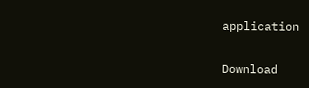application

Download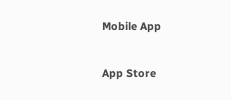Mobile App

App Store